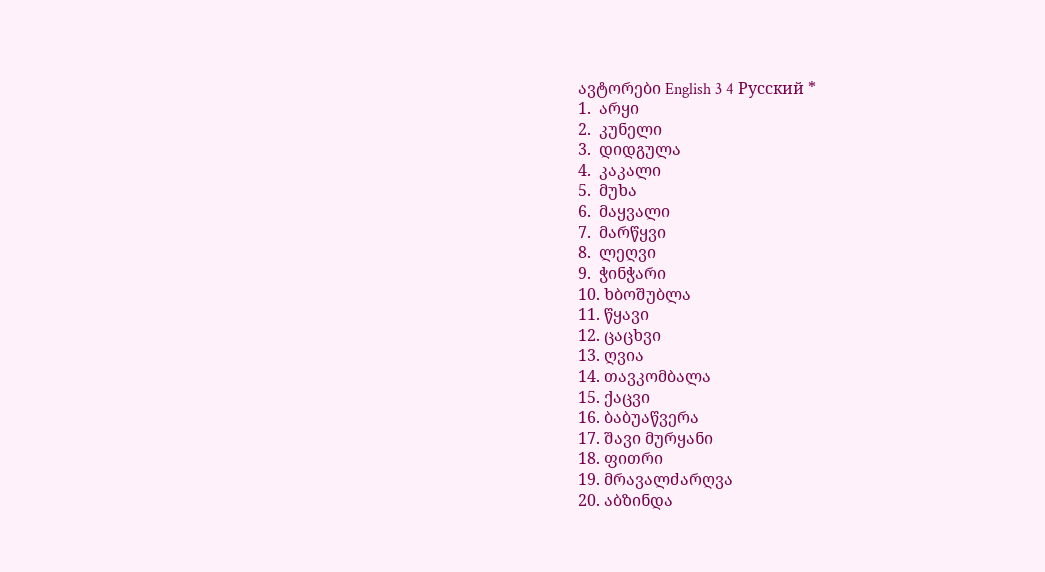ავტორები English 3 4 Русский *
1.  არყი
2.  კუნელი
3.  დიდგულა
4.  კაკალი
5.  მუხა
6.  მაყვალი
7.  მარწყვი
8.  ლეღვი
9.  ჭინჭარი
10. ხბოშუბლა
11. წყავი
12. ცაცხვი
13. ღვია
14. თავკომბალა
15. ქაცვი
16. ბაბუაწვერა
17. შავი მურყანი
18. ფითრი
19. მრავალძარღვა
20. აბზინდა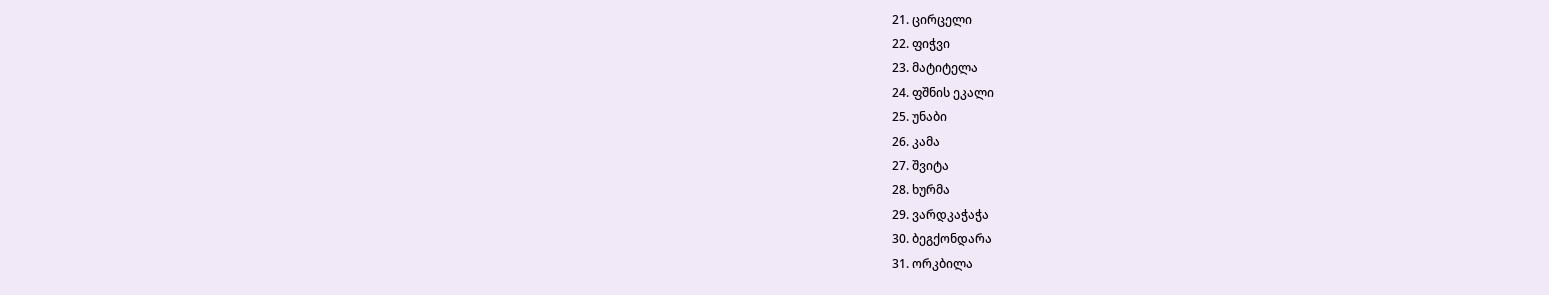21. ცირცელი
22. ფიჭვი
23. მატიტელა
24. ფშნის ეკალი
25. უნაბი
26. კამა
27. შვიტა
28. ხურმა
29. ვარდკაჭაჭა
30. ბეგქონდარა
31. ორკბილა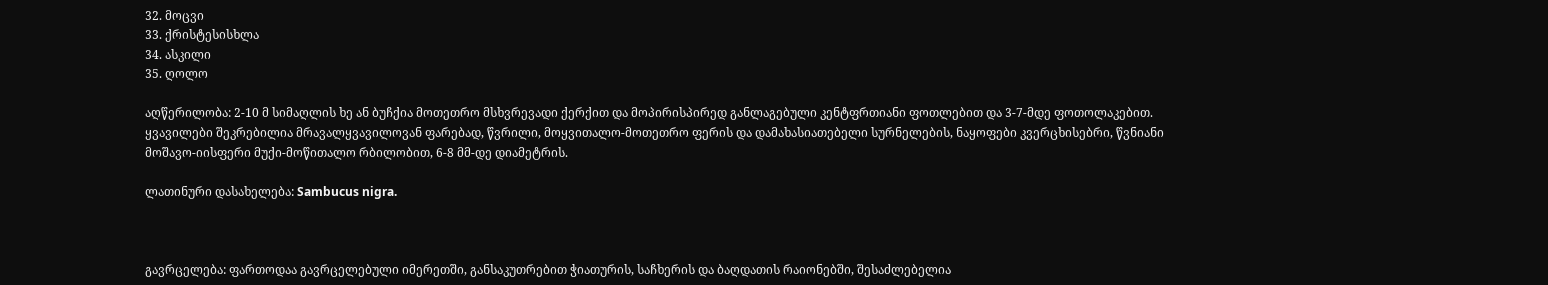32. მოცვი
33. ქრისტესისხლა
34. ასკილი
35. ღოლო

აღწერილობა: 2-10 მ სიმაღლის ხე ან ბუჩქია მოთეთრო მსხვრევადი ქერქით და მოპირისპირედ განლაგებული კენტფრთიანი ფოთლებით და 3-7-მდე ფოთოლაკებით. ყვავილები შეკრებილია მრავალყვავილოვან ფარებად, წვრილი, მოყვითალო-მოთეთრო ფერის და დამახასიათებელი სურნელების, ნაყოფები კვერცხისებრი, წვნიანი მოშავო-იისფერი მუქი-მოწითალო რბილობით, 6-8 მმ-დე დიამეტრის.

ლათინური დასახელება: Sambucus nigra.



გავრცელება: ფართოდაა გავრცელებული იმერეთში, განსაკუთრებით ჭიათურის, საჩხერის და ბაღდათის რაიონებში, შესაძლებელია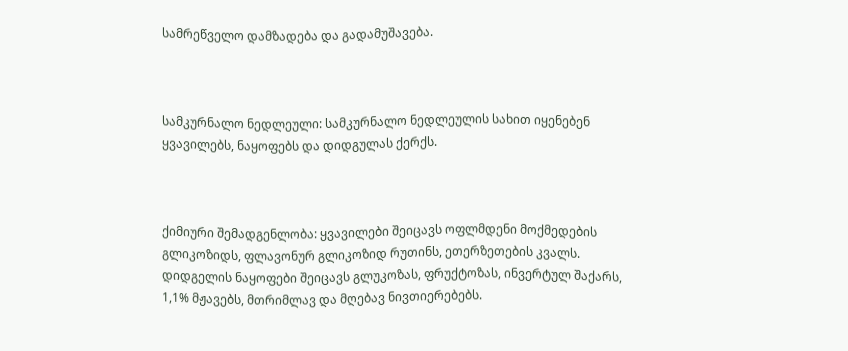სამრეწველო დამზადება და გადამუშავება.



სამკურნალო ნედლეული: სამკურნალო ნედლეულის სახით იყენებენ ყვავილებს, ნაყოფებს და დიდგულას ქერქს.



ქიმიური შემადგენლობა: ყვავილები შეიცავს ოფლმდენი მოქმედების გლიკოზიდს, ფლავონურ გლიკოზიდ რუთინს, ეთერზეთების კვალს. დიდგელის ნაყოფები შეიცავს გლუკოზას, ფრუქტოზას, ინვერტულ შაქარს, 1,1% მჟავებს, მთრიმლავ და მღებავ ნივთიერებებს.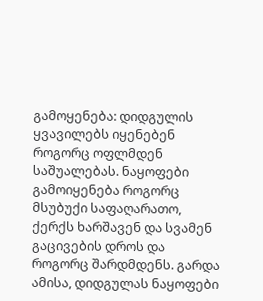გამოყენება: დიდგულის ყვავილებს იყენებენ როგორც ოფლმდენ საშუალებას. ნაყოფები გამოიყენება როგორც მსუბუქი საფაღარათო, ქერქს ხარშავენ და სვამენ გაცივების დროს და როგორც შარდმდენს. გარდა ამისა, დიდგულას ნაყოფები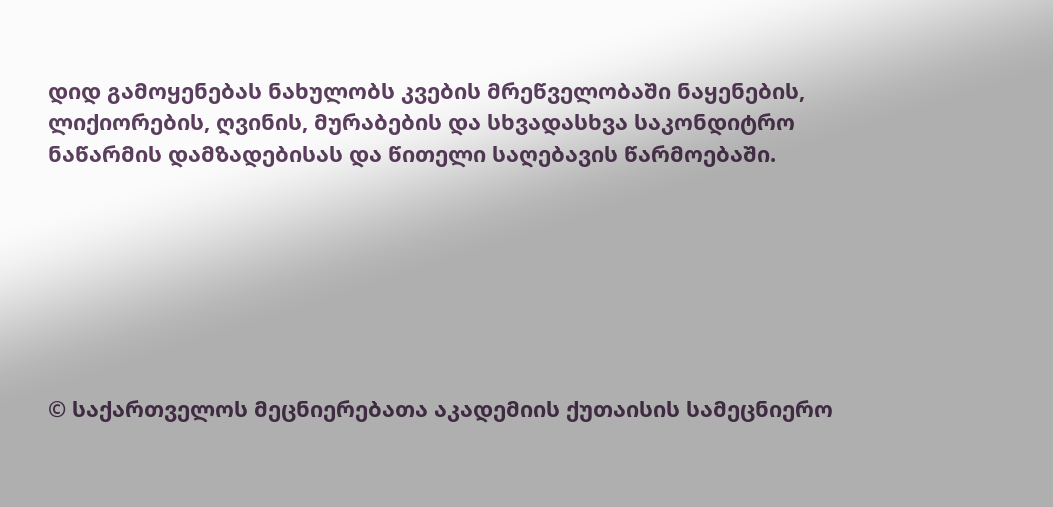დიდ გამოყენებას ნახულობს კვების მრეწველობაში ნაყენების, ლიქიორების, ღვინის, მურაბების და სხვადასხვა საკონდიტრო ნაწარმის დამზადებისას და წითელი საღებავის წარმოებაში.







© საქართველოს მეცნიერებათა აკადემიის ქუთაისის სამეცნიერო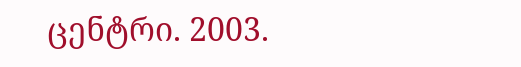ცენტრი. 2003.